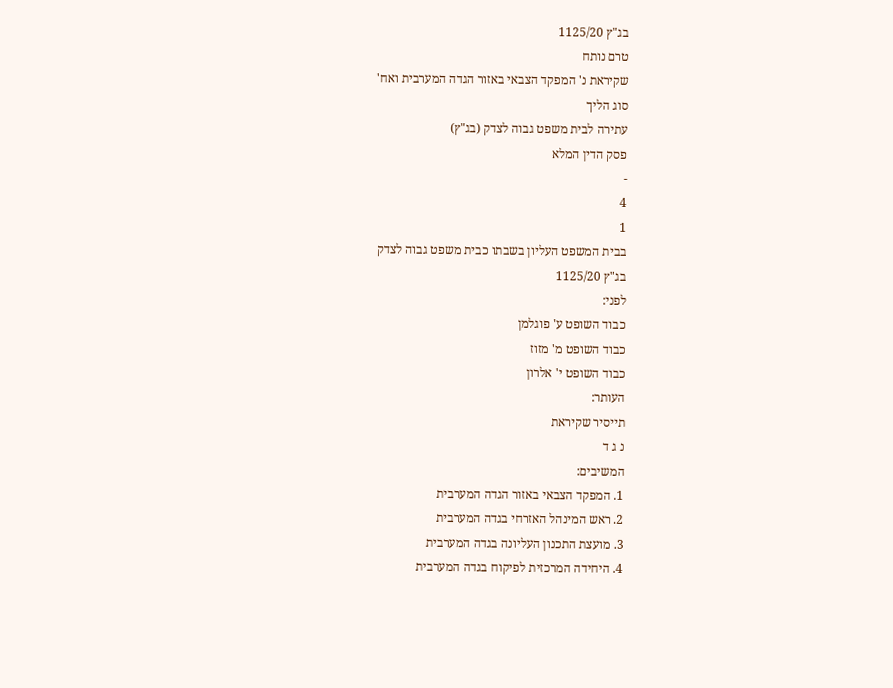בג"ץ 1125/20
טרם נותח
שקיראת נ' המפקד הצבאי באזור הגדה המערבית ואח'
סוג הליך
עתירה לבית משפט גבוה לצדק (בג"ץ)
פסק הדין המלא
-
4
1
בבית המשפט העליון בשבתו כבית משפט גבוה לצדק
בג"ץ 1125/20
לפני:
כבוד השופט ע' פוגלמן
כבוד השופט מ' מזוז
כבוד השופט י' אלרון
העותר:
תייסיר שקיראת
נ ג ד
המשיבים:
1. המפקד הצבאי באזור הגדה המערבית
2. ראש המינהל האזרחי בגדה המערבית
3. מועצת התכנון העליונה בגדה המערבית
4. היחידה המרכזית לפיקוח בגדה המערבית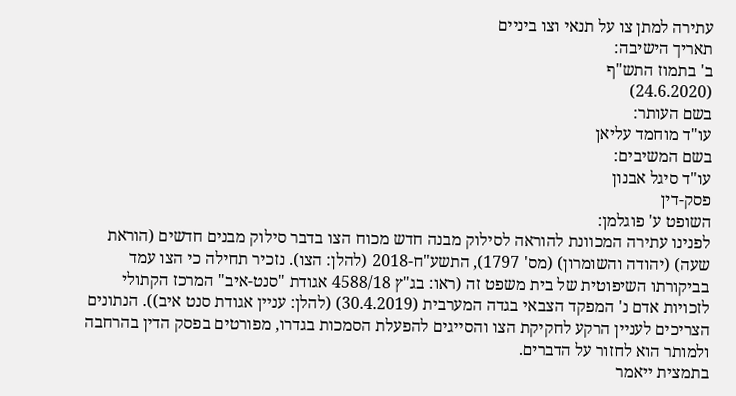עתירה למתן צו על תנאי וצו ביניים
תאריך הישיבה:
ב' בתמוז התש"ף
(24.6.2020)
בשם העותר:
עו"ד מוחמד עליאן
בשם המשיבים:
עו"ד סיגל אבנון
פסק-דין
השופט ע' פוגלמן:
לפנינו עתירה המכוונת להוראה לסילוק מבנה חדש מכוח הצו בדבר סילוק מבנים חדשים (הוראת שעה) (יהודה והשומרון) (מס' 1797), התשע"ח-2018 (להלן: הצו). נזכיר תחילה כי הצו עמד בביקורתו השיפוטית של בית משפט זה (ראו: בג"ץ 4588/18 אגודת "סנט-איב" המרכז הקתולי לזכויות אדם נ' המפקד הצבאי בגדה המערבית (30.4.2019) (להלן: עניין אגודת סנט איב)). הנתונים הצריכים לעניין הרקע לחקיקת הצו והסייגים להפעלת הסמכות בגדרו, מפורטים בפסק הדין בהרחבה ולמותר הוא לחזור על הדברים.
בתמצית ייאמר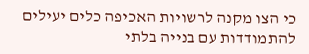כי הצו מקנה לרשויות האכיפה כלים יעילים להתמודדות עם בנייה בלתי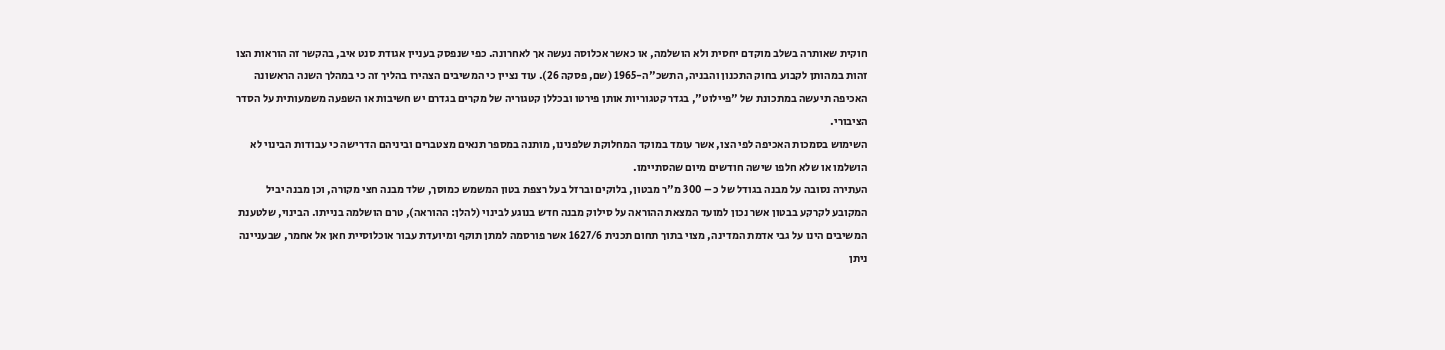חוקית שאותרה בשלב מוקדם יחסית ולא הושלמה, או כאשר אכלוסה נעשה אך לאחרונה. כפי שנפסק בעניין אגודת סנט איב, בהקשר זה הוראות הצו זהות במהותן לקבוע בחוק התכנון והבניה, התשכ"ה-1965 (שם, פסקה 26). עוד נציין כי המשיבים הצהירו בהליך זה כי במהלך השנה הראשונה האכיפה תיעשה במתכונת של "פיילוט", בגדר קטגוריות אותן פירטו ובכללן קטגוריה של מקרים בגדרם יש חשיבות או השפעה משמעותית על הסדר הציבורי.
השימוש בסמכות האכיפה לפי הצו, אשר עומד במוקד המחלוקת שלפנינו, מותנה במספר תנאים מצטברים וביניהם הדרישה כי עבודות הבינוי לא הושלמו או שלא חלפו שישה חודשים מיום שהסתיימו.
העתירה נסובה על מבנה בגודל של כ – 300 מ"ר מבטון, בלוקים וברזל בעל רצפת בטון המשמש כמוסך, שלד מבנה חצי מקורה, וכן מבנה יביל המקובע לקרקע בבטון אשר נכון למועד המצאת ההוראה על סילוק מבנה חדש בנוגע לבינוי (להלן: ההוראה), טרם הושלמה בנייתו. הבינוי, שלטענת המשיבים הינו על גבי אדמת המדינה, מצוי בתוך תחום תכנית 1627/6 אשר פורסמה למתן תוקף ומיועדת עבור אוכלוסיית חאן אל אחמר, שבעניינה ניתן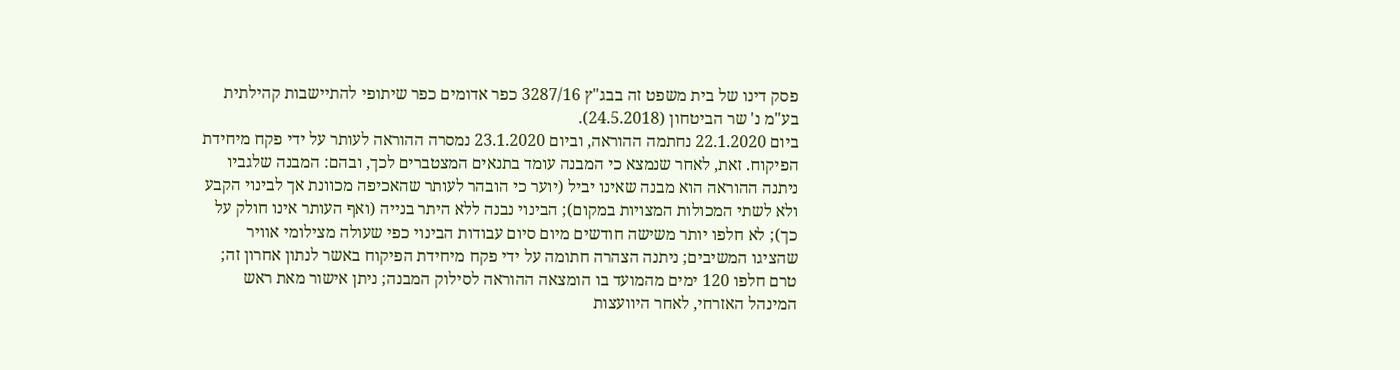פסק דינו של בית משפט זה בבג"ץ 3287/16 כפר אדומים כפר שיתופי להתיישבות קהילתית בע"מ נ' שר הביטחון (24.5.2018).
ביום 22.1.2020 נחתמה ההוראה, וביום 23.1.2020 נמסרה ההוראה לעותר על ידי פקח מיחידת הפיקוח. זאת, לאחר שנמצא כי המבנה עומד בתנאים המצטברים לכך, ובהם: המבנה שלגביו ניתנה ההוראה הוא מבנה שאינו יביל (יוער כי הובהר לעותר שהאכיפה מכוונת אך לבינוי הקבע ולא לשתי המכולות המצויות במקום); הבינוי נבנה ללא היתר בנייה (ואף העותר אינו חולק על כך); לא חלפו יותר משישה חודשים מיום סיום עבודות הבינוי כפי שעולה מצילומי אוויר שהציגו המשיבים; ניתנה הצהרה חתומה על ידי פקח מיחידת הפיקוח באשר לנתון אחרון זה; טרם חלפו 120 ימים מהמועד בו הומצאה ההוראה לסילוק המבנה; ניתן אישור מאת ראש המינהל האזרחי, לאחר היוועצות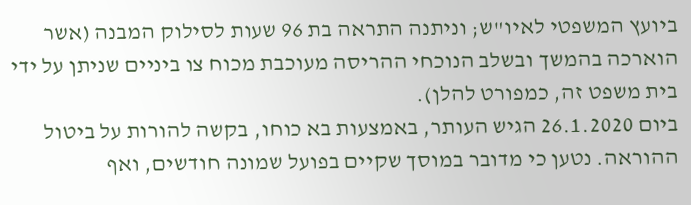ביועץ המשפטי לאיו"ש; וניתנה התראה בת 96 שעות לסילוק המבנה (אשר הוארכה בהמשך ובשלב הנוכחי ההריסה מעוכבת מכוח צו ביניים שניתן על ידי בית משפט זה, כמפורט להלן).
ביום 26.1.2020 הגיש העותר, באמצעות בא כוחו, בקשה להורות על ביטול ההוראה. נטען כי מדובר במוסך שקיים בפועל שמונה חודשים, ואף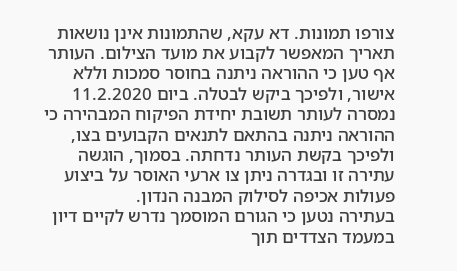צורפו תמונות. דא עקא, שהתמונות אינן נושאות תאריך המאפשר לקבוע את מועד הצילום. העותר אף טען כי ההוראה ניתנה בחוסר סמכות וללא אישור, ולפיכך ביקש לבטלה. ביום 11.2.2020 נמסרה לעותר תשובת יחידת הפיקוח המבהירה כי ההוראה ניתנה בהתאם לתנאים הקבועים בצו, ולפיכך בקשת העותר נדחתה. בסמוך, הוגשה עתירה זו ובגדרה ניתן צו ארעי האוסר על ביצוע פעולות אכיפה לסילוק המבנה הנדון.
בעתירה נטען כי הגורם המוסמך נדרש לקיים דיון במעמד הצדדים תוך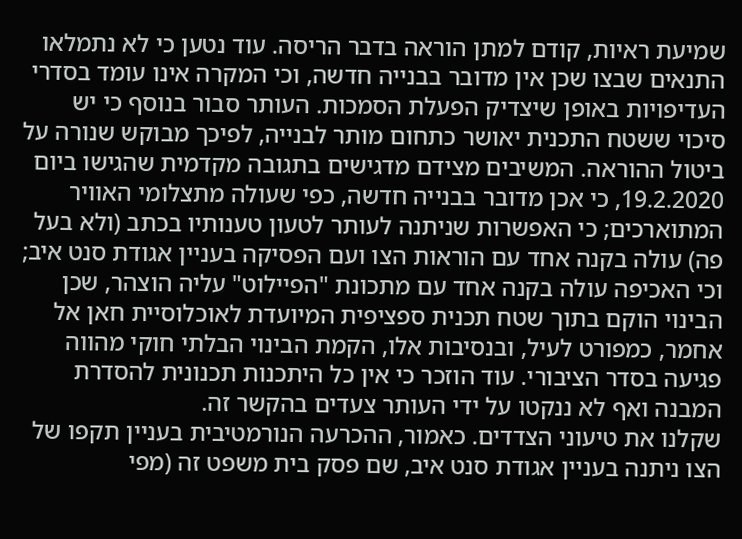שמיעת ראיות, קודם למתן הוראה בדבר הריסה. עוד נטען כי לא נתמלאו התנאים שבצו שכן אין מדובר בבנייה חדשה, וכי המקרה אינו עומד בסדרי העדיפויות באופן שיצדיק הפעלת הסמכות. העותר סבור בנוסף כי יש סיכוי ששטח התכנית יאושר כתחום מותר לבנייה, לפיכך מבוקש שנורה על ביטול ההוראה. המשיבים מצידם מדגישים בתגובה מקדמית שהגישו ביום 19.2.2020, כי אכן מדובר בבנייה חדשה, כפי שעולה מתצלומי האוויר המתוארכים; כי האפשרות שניתנה לעותר לטעון טענותיו בכתב (ולא בעל פה) עולה בקנה אחד עם הוראות הצו ועם הפסיקה בעניין אגודת סנט איב; וכי האכיפה עולה בקנה אחד עם מתכונת "הפיילוט" עליה הוצהר, שכן הבינוי הוקם בתוך שטח תכנית ספציפית המיועדת לאוכלוסיית חאן אל אחמר, כמפורט לעיל, ובנסיבות אלו, הקמת הבינוי הבלתי חוקי מהווה פגיעה בסדר הציבורי. עוד הוזכר כי אין כל היתכנות תכנונית להסדרת המבנה ואף לא ננקטו על ידי העותר צעדים בהקשר זה.
שקלנו את טיעוני הצדדים. כאמור, ההכרעה הנורמטיבית בעניין תקפו של הצו ניתנה בעניין אגודת סנט איב, שם פסק בית משפט זה (מפי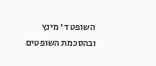השופט ד' מינץ ובהסכמת השופטים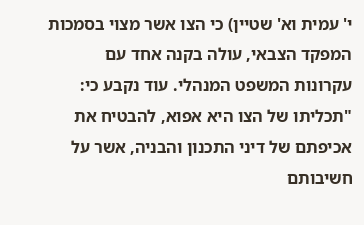י' עמית וא' שטיין) כי הצו אשר מצוי בסמכות המפקד הצבאי, עולה בקנה אחד עם עקרונות המשפט המנהלי. עוד נקבע כי:
"תכליתו של הצו היא אפוא, להבטיח את אכיפתם של דיני התכנון והבניה, אשר על חשיבותם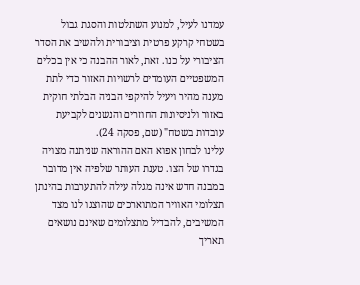עמדנו לעיל, למנוע השתלטות והסגת גבול בשטחי קרקע פרטית וציבורית ולהשיב את הסדר הציבורי על כנו. זאת, לאור ההבנה כי אין בכלים המשפטיים העומדים לרשויות האזור כדי לתת מענה מהיר ויעיל להיקפי הבניה הבלתי חוקית באזור ולניסיונות החוזרים והנשנים לקביעת עובדות בשטח" (שם, פסקה 24).
עלינו לבחון אפוא האם ההוראה שניתנה מצויה בגדרו של הצו. טענת העותר שלפיה אין מדובר במבנה חדש אינה מגלה עילה להתערבות בהינתן תצלומי האוויר המתוארכים שהוצגו לנו מצד המשיבים, להבדיל מתצלומים שאינם נושאים תאריך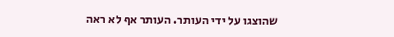שהוצגו על ידי העותר. העותר אף לא ראה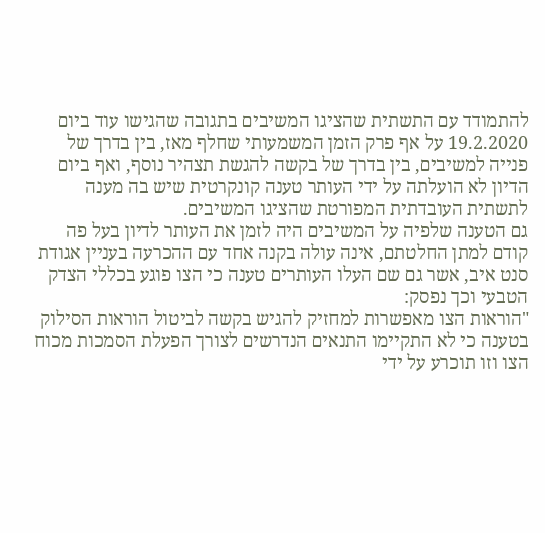להתמודד עם התשתית שהציגו המשיבים בתגובה שהגישו עוד ביום 19.2.2020 על אף פרק הזמן המשמעותי שחלף מאז, בין בדרך של פנייה למשיבים, בין בדרך של בקשה להגשת תצהיר נוסף, ואף ביום הדיון לא הועלתה על ידי העותר טענה קונקרטית שיש בה מענה לתשתית העובדתית המפורטת שהציגו המשיבים.
גם הטענה שלפיה על המשיבים היה לזמן את העותר לדיון בעל פה קודם למתן החלטתם, אינה עולה בקנה אחד עם ההכרעה בעניין אגודת סנט איב, אשר גם שם העלו העותרים טענה כי הצו פוגע בכללי הצדק הטבעי וכך נפסק:
"הוראות הצו מאפשרות למחזיק להגיש בקשה לביטול הוראות הסילוק בטענה כי לא התקיימו התנאים הנדרשים לצורך הפעלת הסמכות מכוח הצו וזו תוכרע על ידי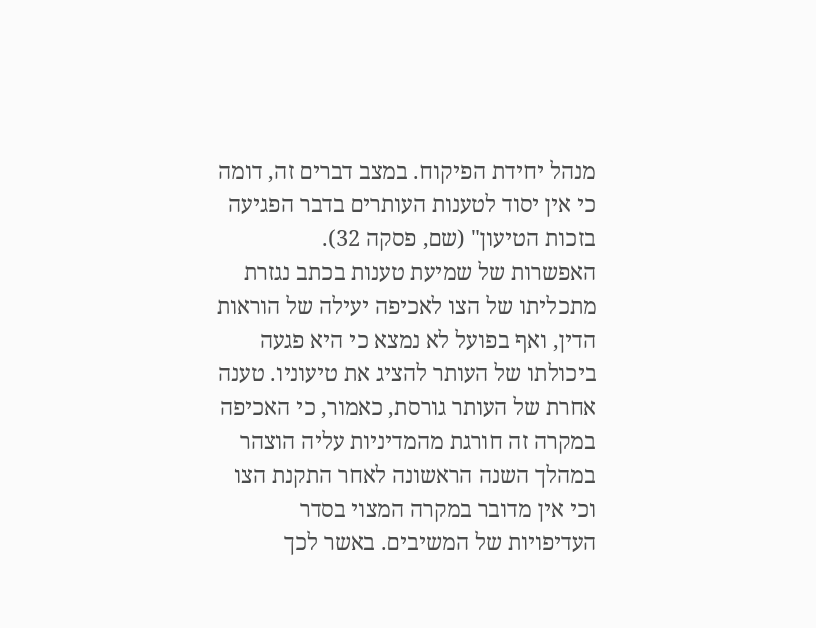מנהל יחידת הפיקוח. במצב דברים זה, דומה כי אין יסוד לטענות העותרים בדבר הפגיעה בזכות הטיעון" (שם, פסקה 32).
האפשרות של שמיעת טענות בכתב נגזרת מתכליתו של הצו לאכיפה יעילה של הוראות הדין, ואף בפועל לא נמצא כי היא פגעה ביכולתו של העותר להציג את טיעוניו. טענה אחרת של העותר גורסת, כאמור, כי האכיפה במקרה זה חורגת מהמדיניות עליה הוצהר במהלך השנה הראשונה לאחר התקנת הצו וכי אין מדובר במקרה המצוי בסדר העדיפויות של המשיבים. באשר לכך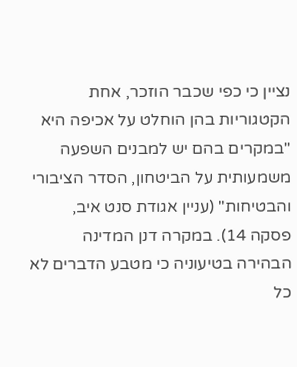נציין כי כפי שכבר הוזכר, אחת הקטגוריות בהן הוחלט על אכיפה היא "במקרים בהם יש למבנים השפעה משמעותית על הביטחון, הסדר הציבורי והבטיחות" (עניין אגודת סנט איב, פסקה 14). במקרה דנן המדינה הבהירה בטיעוניה כי מטבע הדברים לא כל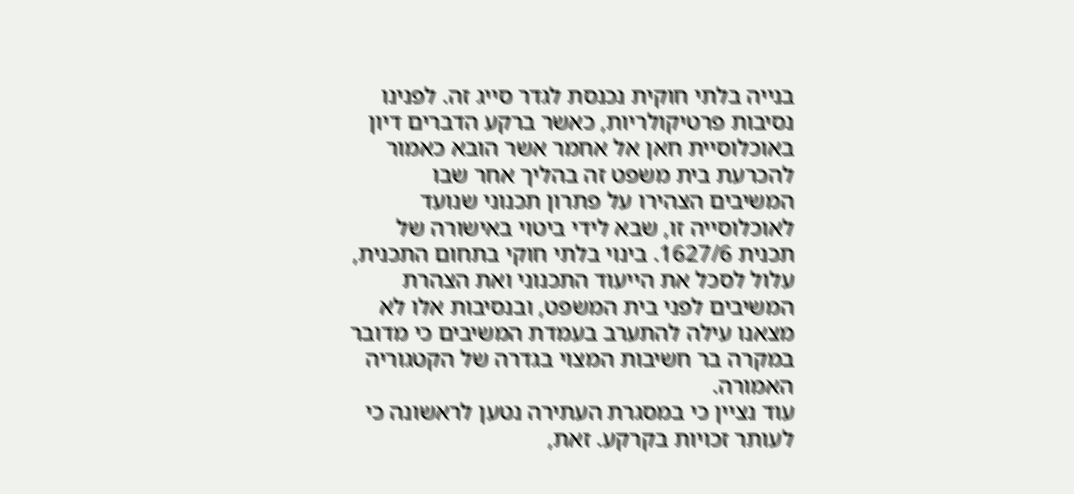בנייה בלתי חוקית נכנסת לגדר סייג זה. לפנינו נסיבות פרטיקולריות, כאשר ברקע הדברים דיון באוכלוסיית חאן אל אחמר אשר הובא כאמור להכרעת בית משפט זה בהליך אחר שבו המשיבים הצהירו על פתרון תכנוני שנועד לאוכלוסייה זו, שבא לידי ביטוי באישורה של תכנית 1627/6. בינוי בלתי חוקי בתחום התכנית, עלול לסכל את הייעוד התכנוני ואת הצהרת המשיבים לפני בית המשפט, ובנסיבות אלו לא מצאנו עילה להתערב בעמדת המשיבים כי מדובר במקרה בר חשיבות המצוי בגדרה של הקטגוריה האמורה.
עוד נציין כי במסגרת העתירה נטען לראשונה כי לעותר זכויות בקרקע. זאת,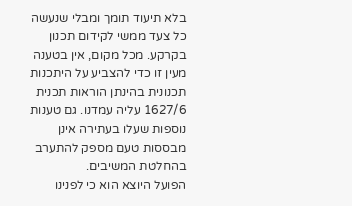בלא תיעוד תומך ומבלי שנעשה כל צעד ממשי לקידום תכנון בקרקע. מכל מקום, אין בטענה מעין זו כדי להצביע על היתכנות תכנונית בהינתן הוראות תכנית 1627/6 עליה עמדנו. גם טענות נוספות שעלו בעתירה אינן מבססות טעם מספק להתערב בהחלטת המשיבים.
הפועל היוצא הוא כי לפנינו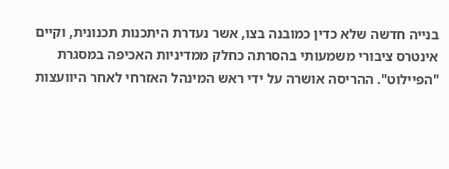בנייה חדשה שלא כדין כמובנה בצו, אשר נעדרת היתכנות תכנונית, וקיים אינטרס ציבורי משמעותי בהסרתה כחלק ממדיניות האכיפה במסגרת "הפיילוט". ההריסה אושרה על ידי ראש המינהל האזרחי לאחר היוועצות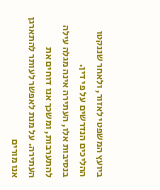ביועץ המשפטי לאזור, ולאחר שננקטו ההליכים הנדרשים על פי דין.
בנסיבות אלו, העתירה אינה מגלה עילה להתערבות, ומשכך אנו דוחים את העתירה. על מנת לאפשר לעותר להתארגן אנו מורים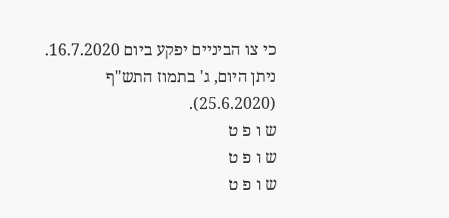כי צו הביניים יפקע ביום 16.7.2020.
ניתן היום, ג' בתמוז התש"ף (25.6.2020).
ש ו פ ט
ש ו פ ט
ש ו פ ט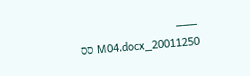___
20011250_M04.docx סס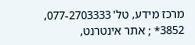מרכז מידע, טל' 077-2703333, 3852* ; אתר אינטרנט,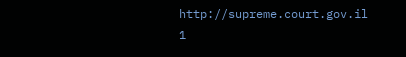http://supreme.court.gov.il
1